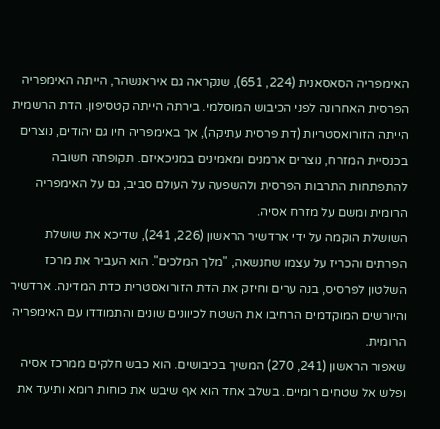האימפריה הסאסאנית (224, 651), שנקראה גם איראנשהר, הייתה האימפריה הפרסית האחרונה לפני הכיבוש המוסלמי. בירתה הייתה קטסיפון. הדת הרשמית הייתה הזורואסטריות (דת פרסית עתיקה), אך באימפריה חיו גם יהודים, נוצרים בכנסיית המזרח, נוצרים ארמנים ומאמינים במניכאיזם. תקופתה חשובה להתפתחות התרבות הפרסית ולהשפעה על העולם סביב, גם על האימפריה הרומית ומשם על מזרח אסיה.
השושלת הוקמה על ידי ארדשיר הראשון (226, 241), שדיכא את שושלת הפרתים והכריז על עצמו שחנשאה, "מלך המלכים". הוא העביר את מרכז השלטון לפרסיס, בנה ערים וחיזק את הדת הזורואסטרית כדת המדינה. ארדשיר והיורשים המוקדמים הרחיבו את השטח לכיוונים שונים והתמודדו עם האימפריה הרומית.
שאפור הראשון (241, 270) המשיך בכיבושים. הוא כבש חלקים ממרכז אסיה ופלש אל שטחים רומיים. בשלב אחד הוא אף שיבש את כוחות רומא ותיעד את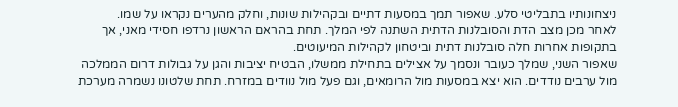ניצחונותיו בתבליטי סלע. שאפור תמך במסעות דתיים ובקהילות שונות, וחלק מהערים נקראו על שמו.
לאחר מכן מצב הדת והסובלנות הדתית השתנה לפי המלך. תחת בהראם הראשון נרדפו חסידי מאני, אך בתקופות אחרות חלה סובלנות דתית וביטחון לקהילות המיעוטים.
שאפור השני, שמלך כעובר ונסמך על אצילים בתחילת ממשלו, הבטיח יציבות והגן על גבולות דרום הממלכה מול ערבים נודדים. הוא יצא במסעות מול הרומאים, וגם פעל מול נוודים במזרח. תחת שלטונו נשמרה מערכת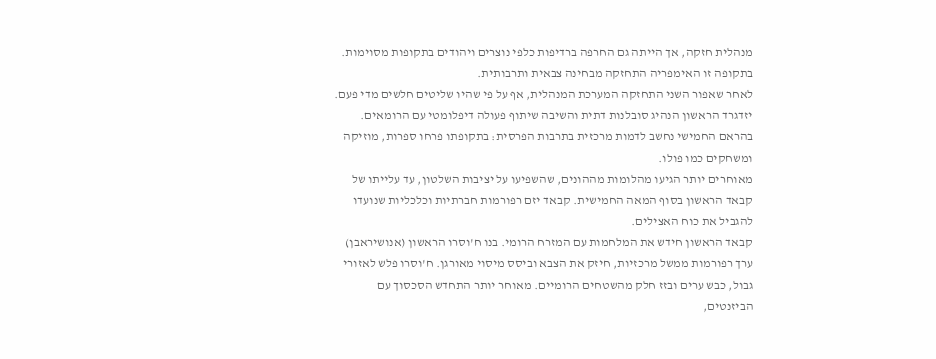מנהלית חזקה, אך הייתה גם החרפה ברדיפות כלפי נוצרים ויהודים בתקופות מסוימות. בתקופה זו האימפריה התחזקה מבחינה צבאית ותרבותית.
לאחר שאפור השני התחזקה המערכת המנהלית, אף על פי שהיו שליטים חלשים מדי פעם. יזדגרד הראשון הנהיג סובלנות דתית והשיבה שיתוף פעולה דיפלומטי עם הרומאים. בהראם החמישי נחשב לדמות מרכזית בתרבות הפרסית: בתקופתו פרחו ספרות, מוזיקה ומשחקים כמו פולו.
מאוחרים יותר הגיעו מהלומות מההונים, שהשפיעו על יציבות השלטון, עד עלייתו של קבאד הראשון בסוף המאה החמישית. קבאד יזם רפורמות חברתיות וכלכליות שנועדו להגביל את כוח האצילים.
קבאד הראשון חידש את המלחמות עם המזרח הרומי. בנו ח'וסרו הראשון (אנושיראבן) ערך רפורמות ממשל מרכזיות, חיזק את הצבא וביסס מיסוי מאורגן. ח'וסרו פלש לאזורי גבול, כבש ערים ובזז חלק מהשטחים הרומיים. מאוחר יותר התחדש הסכסוך עם הביזנטים,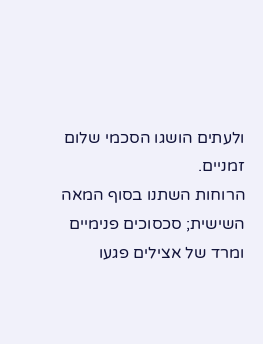ולעתים הושגו הסכמי שלום זמניים.
הרוחות השתנו בסוף המאה השישית; סכסוכים פנימיים ומרד של אצילים פגעו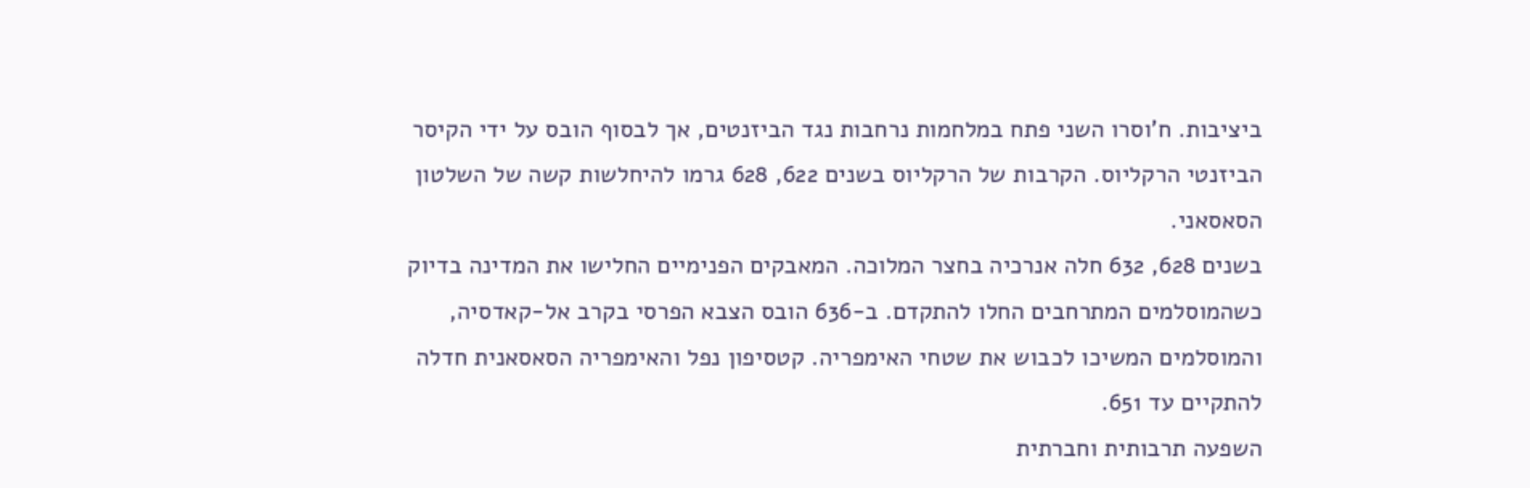ביציבות. ח'וסרו השני פתח במלחמות נרחבות נגד הביזנטים, אך לבסוף הובס על ידי הקיסר הביזנטי הרקליוס. הקרבות של הרקליוס בשנים 622, 628 גרמו להיחלשות קשה של השלטון הסאסאני.
בשנים 628, 632 חלה אנרכיה בחצר המלוכה. המאבקים הפנימיים החלישו את המדינה בדיוק כשהמוסלמים המתרחבים החלו להתקדם. ב-636 הובס הצבא הפרסי בקרב אל-קאדסיה, והמוסלמים המשיכו לכבוש את שטחי האימפריה. קטסיפון נפל והאימפריה הסאסאנית חדלה להתקיים עד 651.
השפעה תרבותית וחברתית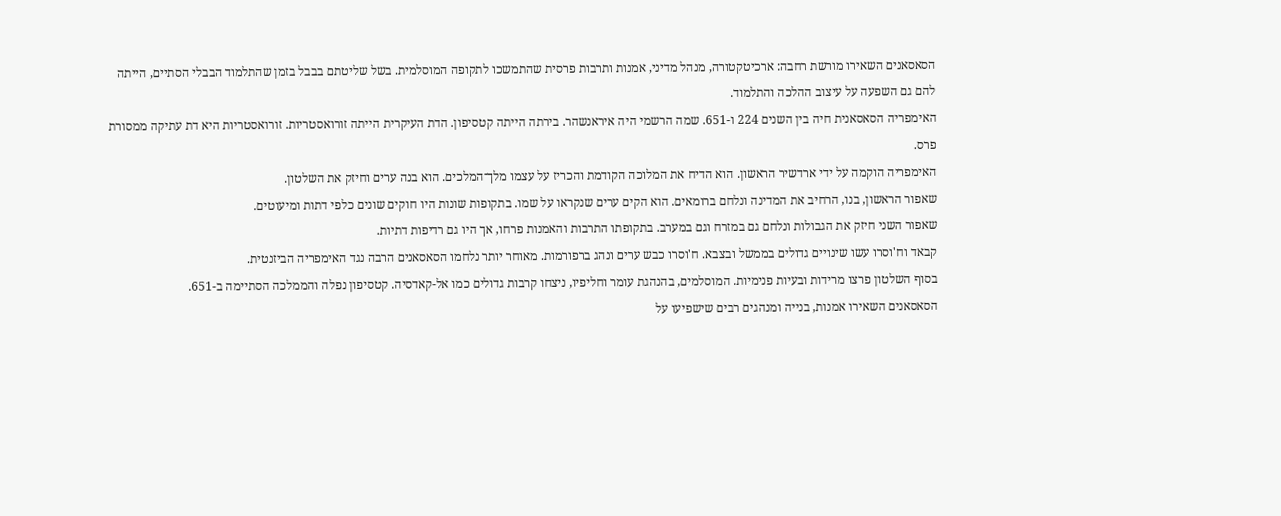הסאסאנים השאירו מורשת רחבה: ארכיטקטורה, מנהל מדיני, אמנות ותרבות פרסית שהתמשכו לתקופה המוסלמית. בשל שליטתם בבבל בזמן שהתלמוד הבבלי הסתיים, הייתה להם גם השפעה על עיצוב ההלכה והתלמוד.
האימפריה הסאסאנית חיה בין השנים 224 ו-651. שמה הרשמי היה איראנשהר. בירתה הייתה קטסיפון. הדת העיקרית הייתה זורואסטריות. זורואסטריות היא דת עתיקה ממסורת פרס.
האימפריה הוקמה על ידי ארדשיר הראשון. הוא הדיח את המלוכה הקודמת והכריז על עצמו מלך־המלכים. הוא בנה ערים וחיזק את השלטון.
שאפור הראשון, בנו, הרחיב את המדינה ונלחם ברומאים. הוא הקים ערים שנקראו על שמו. בתקופות שונות היו חוקים שונים כלפי דתות ומיעוטים.
שאפור השני חיזק את הגבולות ונלחם גם במזרח וגם במערב. בתקופתו התרבות והאמנות פרחו, אך היו גם רדיפות דתיות.
קבאד וח'וסרו עשו שינויים גדולים בממשל ובצבא. ח'וסרו כבש ערים ונהג ברפורמות. מאוחר יותר נלחמו הסאסאנים הרבה נגד האימפריה הביזנטית.
בסוף השלטון פרצו מרידות ובעיות פנימיות. המוסלמים, בהנהגת עומר וחליפיו, ניצחו קרבות גדולים כמו אל-קאדסיה. קטסיפון נפלה והממלכה הסתיימה ב-651.
הסאסאנים השאירו אמנות, בנייה ומנהגים רבים שישפיעו על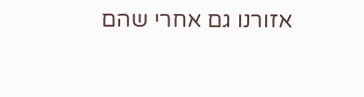אזורנו גם אחרי שהם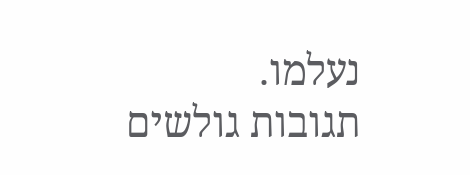נעלמו.
תגובות גולשים